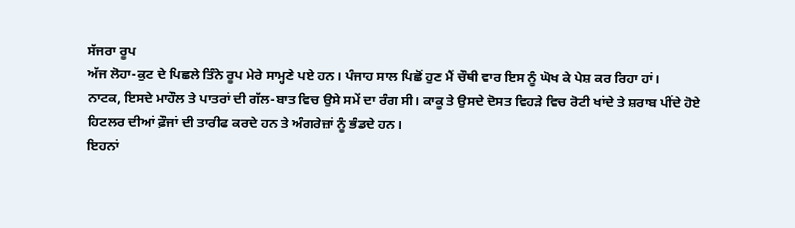ਸੱਜਰਾ ਰੂਪ
ਅੱਜ ਲੋਹਾ-ਕੁਟ ਦੇ ਪਿਛਲੇ ਤਿੰਨੇ ਰੂਪ ਮੇਰੇ ਸਾਮ੍ਹਣੇ ਪਏ ਹਨ। ਪੰਜਾਹ ਸਾਲ ਪਿਛੋਂ ਹੁਣ ਮੈਂ ਚੌਥੀ ਵਾਰ ਇਸ ਨੂੰ ਘੋਖ ਕੇ ਪੇਸ਼ ਕਰ ਰਿਹਾ ਹਾਂ।
ਨਾਟਕ, ਇਸਦੇ ਮਾਹੌਲ ਤੇ ਪਾਤਰਾਂ ਦੀ ਗੱਲ-ਬਾਤ ਵਿਚ ਉਸੇ ਸਮੇਂ ਦਾ ਰੰਗ ਸੀ। ਕਾਕੂ ਤੇ ਉਸਦੇ ਦੋਸਤ ਵਿਹੜੇ ਵਿਚ ਰੋਟੀ ਖਾਂਦੇ ਤੇ ਸ਼ਰਾਬ ਪੀਂਦੇ ਹੋਏ ਹਿਟਲਰ ਦੀਆਂ ਫ਼ੌਜਾਂ ਦੀ ਤਾਰੀਫ ਕਰਦੇ ਹਨ ਤੇ ਅੰਗਰੇਜ਼ਾਂ ਨੂੰ ਭੰਡਦੇ ਹਨ।
ਇਹਨਾਂ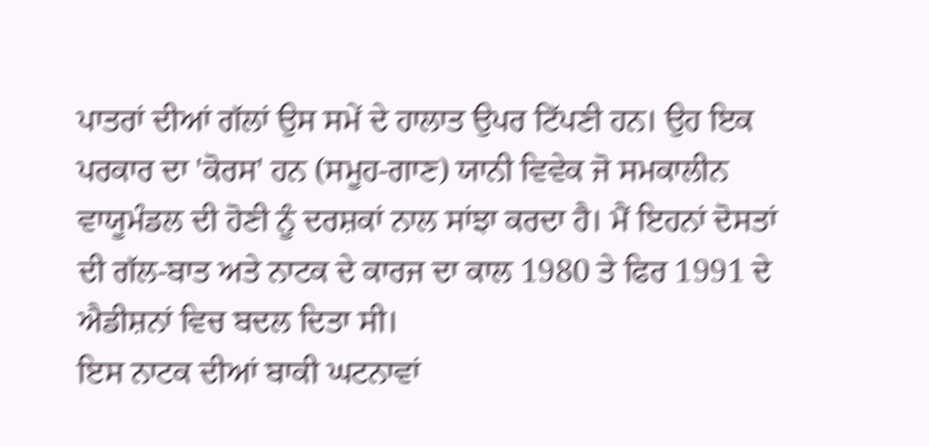ਪਾਤਰਾਂ ਦੀਆਂ ਗੱਲਾਂ ਉਸ ਸਮੇਂ ਦੇ ਹਾਲਾਤ ਉਪਰ ਟਿੱਪਣੀ ਹਨ। ਉਹ ਇਕ ਪਰਕਾਰ ਦਾ 'ਕੋਰਸ' ਹਨ (ਸਮੂਹ-ਗਾਣ) ਯਾਨੀ ਵਿਵੇਕ ਜੋ ਸਮਕਾਲੀਨ ਵਾਯੂਮੰਡਲ ਦੀ ਹੋਣੀ ਨੂੰ ਦਰਸ਼ਕਾਂ ਨਾਲ ਸਾਂਝਾ ਕਰਦਾ ਹੈ। ਮੈਂ ਇਹਨਾਂ ਦੋਸਤਾਂ ਦੀ ਗੱਲ-ਬਾਤ ਅਤੇ ਨਾਟਕ ਦੇ ਕਾਰਜ ਦਾ ਕਾਲ 1980 ਤੇ ਫਿਰ 1991 ਦੇ ਐਡੀਸ਼ਨਾਂ ਵਿਚ ਬਦਲ ਦਿਤਾ ਸੀ।
ਇਸ ਨਾਟਕ ਦੀਆਂ ਬਾਕੀ ਘਟਨਾਵਾਂ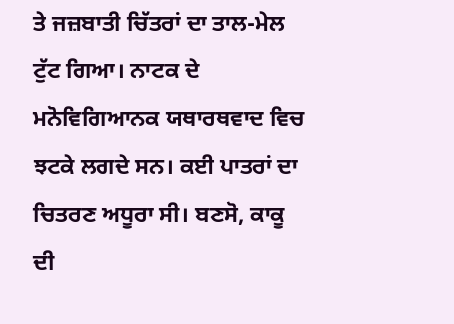ਤੇ ਜਜ਼ਬਾਤੀ ਚਿੱਤਰਾਂ ਦਾ ਤਾਲ-ਮੇਲ ਟੁੱਟ ਗਿਆ। ਨਾਟਕ ਦੇ ਮਨੋਵਿਗਿਆਨਕ ਯਥਾਰਥਵਾਦ ਵਿਚ ਝਟਕੇ ਲਗਦੇ ਸਨ। ਕਈ ਪਾਤਰਾਂ ਦਾ ਚਿਤਰਣ ਅਧੂਰਾ ਸੀ। ਬਣਸੋ, ਕਾਕੂ ਦੀ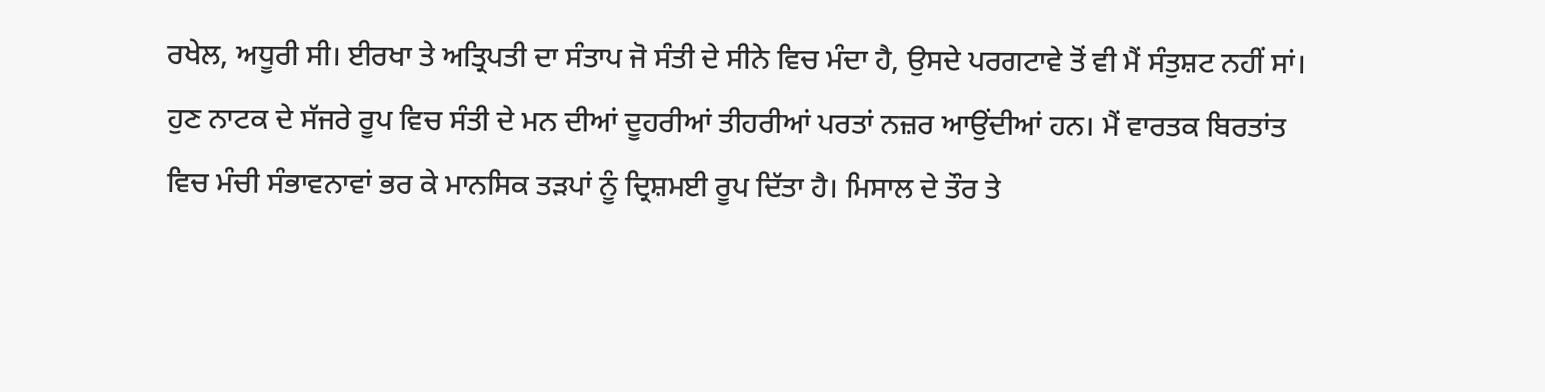ਰਖੇਲ, ਅਧੂਰੀ ਸੀ। ਈਰਖਾ ਤੇ ਅਤ੍ਰਿਪਤੀ ਦਾ ਸੰਤਾਪ ਜੋ ਸੰਤੀ ਦੇ ਸੀਨੇ ਵਿਚ ਮੰਦਾ ਹੈ, ਉਸਦੇ ਪਰਗਟਾਵੇ ਤੋਂ ਵੀ ਮੈਂ ਸੰਤੁਸ਼ਟ ਨਹੀਂ ਸਾਂ।
ਹੁਣ ਨਾਟਕ ਦੇ ਸੱਜਰੇ ਰੂਪ ਵਿਚ ਸੰਤੀ ਦੇ ਮਨ ਦੀਆਂ ਦੂਹਰੀਆਂ ਤੀਹਰੀਆਂ ਪਰਤਾਂ ਨਜ਼ਰ ਆਉਂਦੀਆਂ ਹਨ। ਮੈਂ ਵਾਰਤਕ ਬਿਰਤਾਂਤ ਵਿਚ ਮੰਚੀ ਸੰਭਾਵਨਾਵਾਂ ਭਰ ਕੇ ਮਾਨਸਿਕ ਤੜਪਾਂ ਨੂੰ ਦ੍ਰਿਸ਼ਮਈ ਰੂਪ ਦਿੱਤਾ ਹੈ। ਮਿਸਾਲ ਦੇ ਤੌਰ ਤੇ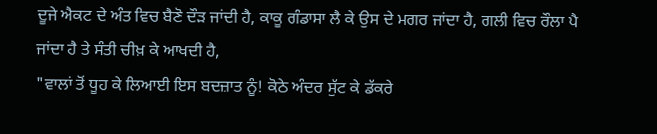ਦੂਜੇ ਐਕਟ ਦੇ ਅੰਤ ਵਿਚ ਬੈਣੋ ਦੌੜ ਜਾਂਦੀ ਹੈ, ਕਾਕੂ ਗੰਡਾਸਾ ਲੈ ਕੇ ਉਸ ਦੇ ਮਗਰ ਜਾਂਦਾ ਹੈ, ਗਲੀ ਵਿਚ ਰੌਲਾ ਪੈ ਜਾਂਦਾ ਹੈ ਤੇ ਸੰਤੀ ਚੀਖ਼ ਕੇ ਆਖਦੀ ਹੈ,
"ਵਾਲਾਂ ਤੋਂ ਧੂਹ ਕੇ ਲਿਆਈ ਇਸ ਬਦਜ਼ਾਤ ਨੂੰ! ਕੋਠੇ ਅੰਦਰ ਸੁੱਟ ਕੇ ਡੱਕਰੇ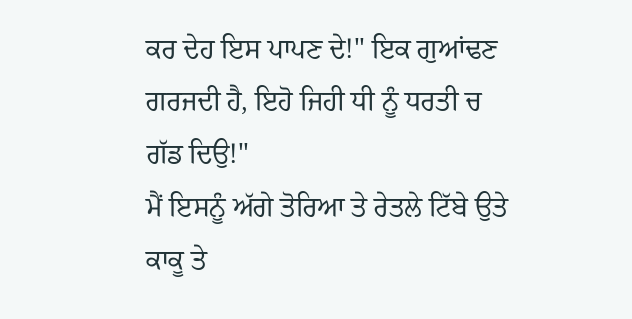ਕਰ ਦੇਹ ਇਸ ਪਾਪਣ ਦੇ!" ਇਕ ਗੁਆਂਢਣ ਗਰਜਦੀ ਹੈ, ਇਹੋ ਜਿਹੀ ਧੀ ਨੂੰ ਧਰਤੀ ਚ ਗੱਡ ਦਿਉ!"
ਮੈਂ ਇਸਨੂੰ ਅੱਗੇ ਤੋਰਿਆ ਤੇ ਰੇਤਲੇ ਟਿੱਬੇ ਉਤੇ ਕਾਕੂ ਤੇ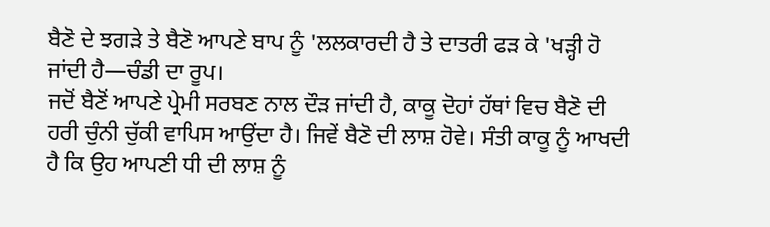ਬੈਣੋ ਦੇ ਝਗੜੇ ਤੇ ਬੈਣੋ ਆਪਣੇ ਬਾਪ ਨੂੰ 'ਲਲਕਾਰਦੀ ਹੈ ਤੇ ਦਾਤਰੀ ਫੜ ਕੇ 'ਖੜ੍ਹੀ ਹੋ ਜਾਂਦੀ ਹੈ—ਚੰਡੀ ਦਾ ਰੂਪ।
ਜਦੋਂ ਬੈਣੋਂ ਆਪਣੇ ਪ੍ਰੇਮੀ ਸਰਬਣ ਨਾਲ ਦੌੜ ਜਾਂਦੀ ਹੈ, ਕਾਕੂ ਦੋਹਾਂ ਹੱਥਾਂ ਵਿਚ ਬੈਣੋ ਦੀ ਹਰੀ ਚੁੰਨੀ ਚੁੱਕੀ ਵਾਪਿਸ ਆਉਂਦਾ ਹੈ। ਜਿਵੇਂ ਬੈਣੋ ਦੀ ਲਾਸ਼ ਹੋਵੇ। ਸੰਤੀ ਕਾਕੂ ਨੂੰ ਆਖਦੀ ਹੈ ਕਿ ਉਹ ਆਪਣੀ ਧੀ ਦੀ ਲਾਸ਼ ਨੂੰ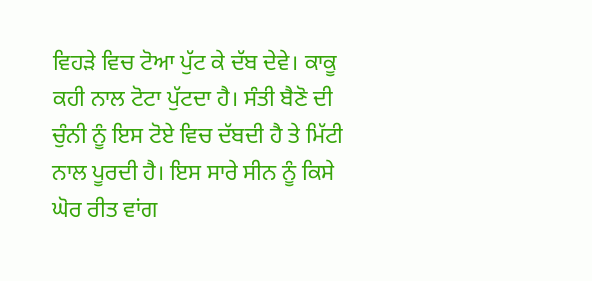ਵਿਹੜੇ ਵਿਚ ਟੋਆ ਪੁੱਟ ਕੇ ਦੱਬ ਦੇਵੇ। ਕਾਕੂ ਕਹੀ ਨਾਲ ਟੋਟਾ ਪੁੱਟਦਾ ਹੈ। ਸੰਤੀ ਬੈਣੋ ਦੀ ਚੁੰਨੀ ਨੂੰ ਇਸ ਟੋਏ ਵਿਚ ਦੱਬਦੀ ਹੈ ਤੇ ਮਿੱਟੀ ਨਾਲ ਪੂਰਦੀ ਹੈ। ਇਸ ਸਾਰੇ ਸੀਨ ਨੂੰ ਕਿਸੇ ਘੋਰ ਰੀਤ ਵਾਂਗ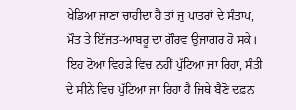ਖੇਡਿਆ ਜਾਣਾ ਚਾਹੀਦਾ ਹੈ ਤਾਂ ਜੁ ਪਾਤਰਾਂ ਦੇ ਸੰਤਾਪ, ਮੌਤ ਤੇ ਇੱਜਤ-ਆਬਰੂ ਦਾ ਗੌਰਵ ਉਜਾਗਰ ਹੋ ਸਕੇ। ਇਹ ਟੋਆ ਵਿਹੜੇ ਵਿਚ ਨਹੀਂ ਪੁੱਟਿਆ ਜਾ ਰਿਹਾ, ਸੰਤੀ ਦੇ ਸੀਨੇ ਵਿਚ ਪੁੱਟਿਆ ਜਾ ਰਿਹਾ ਹੈ ਜਿਥੇ ਬੈਣੋ ਦਫ਼ਨ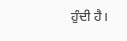ਹੁੰਦੀ ਹੈ।